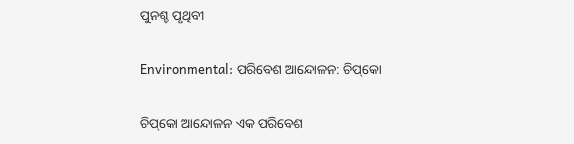ପୁନଶ୍ଚ ପୃଥିବୀ

Environmental: ପରିବେଶ ଆନ୍ଦୋଳନ: ଚିପ୍‌କୋ

ଚିପ୍‌କୋ ଆନ୍ଦୋଳନ ଏକ ପରିବେଶ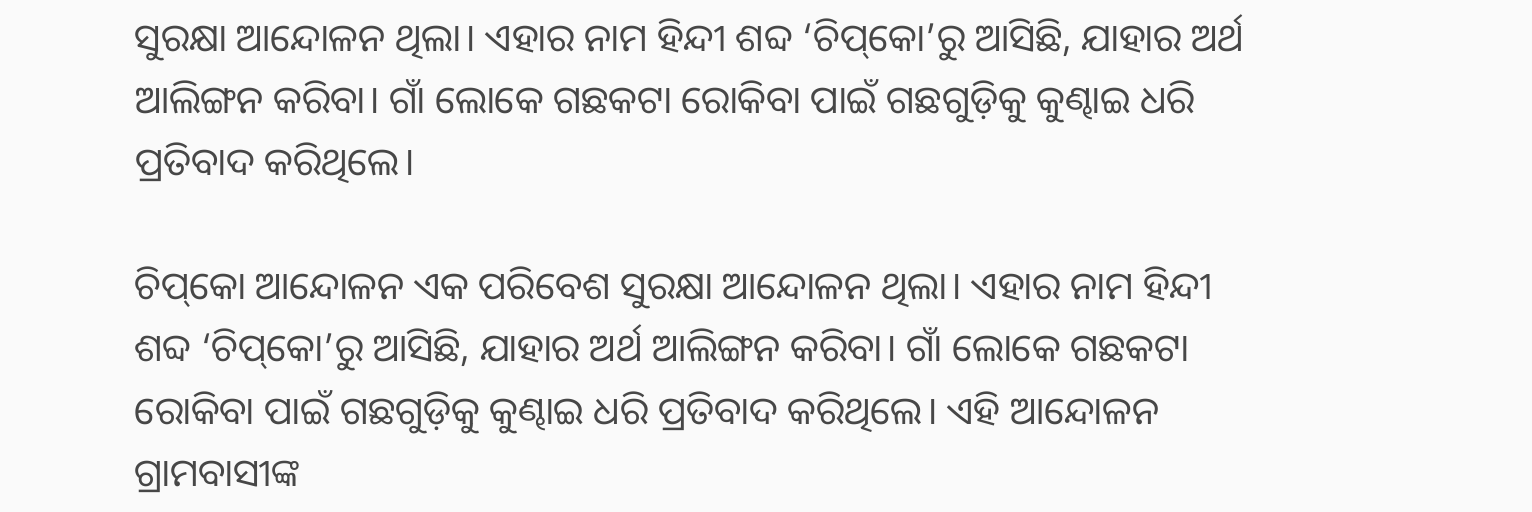ସୁରକ୍ଷା ଆନ୍ଦୋଳନ ଥିଲା। ଏହାର ନାମ ହିନ୍ଦୀ ଶବ୍ଦ ‘ଚିପ୍‌କୋ’ରୁ ଆସିଛି, ଯାହାର ଅର୍ଥ ଆଲିଙ୍ଗନ କରିବା। ଗାଁ ଲୋକେ ଗଛକଟା ରୋକିବା ପାଇଁ ଗଛଗୁଡ଼ିକୁ କୁଣ୍ଢାଇ ଧରି ପ୍ରତିବାଦ କରିଥିଲେ।

ଚିପ୍‌କୋ ଆନ୍ଦୋଳନ ଏକ ପରିବେଶ ସୁରକ୍ଷା ଆନ୍ଦୋଳନ ଥିଲା। ଏହାର ନାମ ହିନ୍ଦୀ ଶବ୍ଦ ‘ଚିପ୍‌କୋ’ରୁ ଆସିଛି, ଯାହାର ଅର୍ଥ ଆଲିଙ୍ଗନ କରିବା। ଗାଁ ଲୋକେ ଗଛକଟା ରୋକିବା ପାଇଁ ଗଛଗୁଡ଼ିକୁ କୁଣ୍ଢାଇ ଧରି ପ୍ରତିବାଦ କରିଥିଲେ। ଏହି ଆନ୍ଦୋଳନ ଗ୍ରାମବାସୀଙ୍କ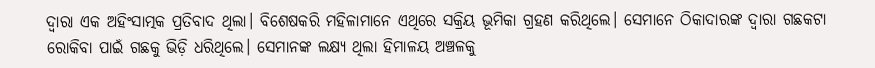ଦ୍ବାରା ଏକ ଅହିଂସାତ୍ମକ ପ୍ରତିବାଦ ଥିଲା। ବିଶେଷକରି ମହିଳାମାନେ ଏଥିରେ ସକ୍ରିୟ ଭୂମିକା ଗ୍ରହଣ କରିଥିଲେ। ସେମାନେ ଠିକାଦାରଙ୍କ ଦ୍ୱାରା ଗଛକଟା ରୋକିବା ପାଇଁ ଗଛକୁ ଭିଡ଼ି ଧରିଥିଲେ। ସେମାନଙ୍କ ଲକ୍ଷ୍ୟ ଥିଲା ହିମାଳୟ ଅଞ୍ଚଳକୁ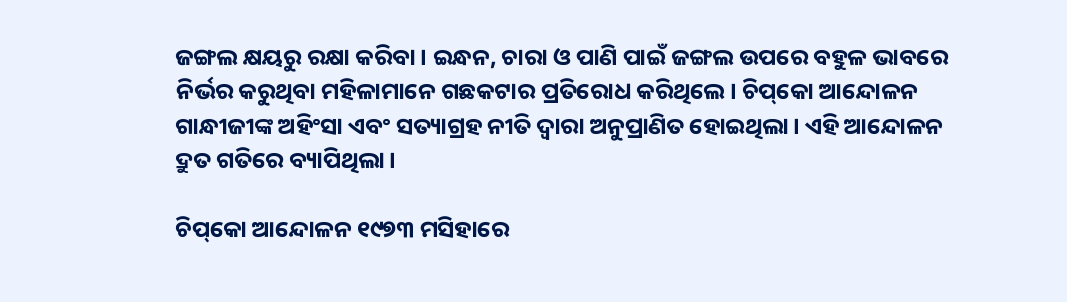ଜଙ୍ଗଲ କ୍ଷୟରୁ ରକ୍ଷା କରିବା। ଇନ୍ଧନ, ଚାରା ଓ ପାଣି ପାଇଁ ଜଙ୍ଗଲ ଉପରେ ବହୁଳ ଭାବରେ ନିର୍ଭର କରୁଥିବା ମହିଳାମାନେ ଗଛକଟାର ପ୍ରତିରୋଧ କରିଥିଲେ। ଚିପ୍‌କୋ ଆନ୍ଦୋଳନ ଗାନ୍ଧୀଜୀଙ୍କ ଅହିଂସା ଏବଂ ସତ୍ୟାଗ୍ରହ ନୀତି ଦ୍ୱାରା ଅନୁପ୍ରାଣିତ ହୋଇଥିଲା। ଏହି ଆନ୍ଦୋଳନ ଦ୍ରୁତ ଗତିରେ ବ୍ୟାପିଥିଲା।

ଚିପ୍‌କୋ ଆନ୍ଦୋଳନ ୧୯୭୩ ମସିହାରେ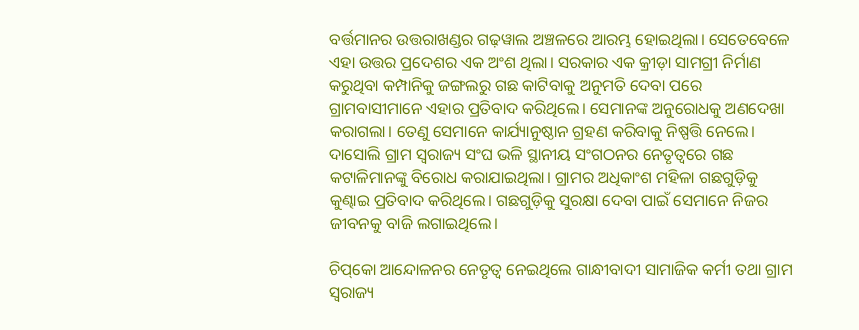ବର୍ତ୍ତମାନର ଉତ୍ତରାଖଣ୍ଡର ଗଢ଼ୱାଲ ଅଞ୍ଚଳରେ ଆରମ୍ଭ ହୋଇଥିଲା। ସେତେବେଳେ ଏହା ଉତ୍ତର ପ୍ରଦେଶର ଏକ ଅଂଶ ଥିଲା। ସରକାର ଏକ କ୍ରୀଡ଼ା ସାମଗ୍ରୀ ନିର୍ମାଣ କରୁଥିବା କମ୍ପାନିକୁ ଜଙ୍ଗଲରୁ ଗଛ କାଟିବାକୁ ଅନୁମତି ଦେବା ପରେ  ଗ୍ରାମବାସୀମାନେ ଏହାର ପ୍ରତିବାଦ କରିଥିଲେ। ସେମାନଙ୍କ ଅନୁରୋଧକୁ ଅଣଦେଖା କରାଗଲା। ତେଣୁ ସେମାନେ କାର୍ଯ୍ୟାନୁଷ୍ଠାନ ଗ୍ରହଣ କରିବାକୁ ନିଷ୍ପତ୍ତି ନେଲେ। ଦାସୋଲି ଗ୍ରାମ ସ୍ୱରାଜ୍ୟ ସଂଘ ଭଳି ସ୍ଥାନୀୟ ସଂଗଠନର ନେତୃତ୍ୱରେ ଗଛ କଟାଳିମାନଙ୍କୁ ବିରୋଧ କରାଯାଇଥିଲା। ଗ୍ରାମର ଅଧିକାଂଶ ମହିଳା ଗଛଗୁଡ଼ିକୁ କୁଣ୍ଢାଇ ପ୍ରତିବାଦ କରିଥିଲେ। ଗଛଗୁଡ଼ିକୁ ସୁରକ୍ଷା ଦେବା ପାଇଁ ସେମାନେ ନିଜର ଜୀବନକୁ ବାଜି ଲଗାଇଥିଲେ।

ଚିପ୍‌କୋ ଆନ୍ଦୋଳନର ନେତୃତ୍ୱ ନେଇଥିଲେ ଗାନ୍ଧୀବାଦୀ ସାମାଜିକ କର୍ମୀ ତଥା ଗ୍ରାମ ସ୍ୱରାଜ୍ୟ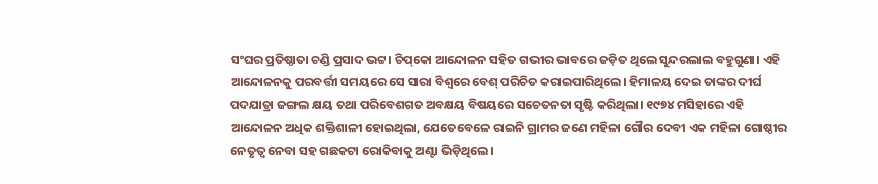ସଂଘର ପ୍ରତିଷ୍ଠାତା ଚଣ୍ଡି ପ୍ରସାଦ ଭଟ୍ଟ। ଚିପ୍‌କୋ ଆନ୍ଦୋଳନ ସହିତ ଗଭୀର ଭାବରେ ଜଡ଼ିତ ଥିଲେ ସୁନ୍ଦରଲାଲ ବହୁଗୁଣା। ଏହି ଆନ୍ଦୋଳନକୁ ପରବର୍ତ୍ତୀ ସମୟରେ ସେ ସାରା ବିଶ୍ବରେ ବେଶ୍‌ ପରିଚିତ କରାଇପାରିଥିଲେ। ହିମାଳୟ ଦେଇ ତାଙ୍କର ଦୀର୍ଘ ପଦଯାତ୍ରା ଜଙ୍ଗଲ କ୍ଷୟ ତଥା ପରିବେଶଗତ ଅବକ୍ଷୟ ବିଷୟରେ ସଚେତନତା ସୃ‌‌ଷ୍ଟି କରିଥିଲା। ୧୯୭୪ ମସିହାରେ ଏହି ଆନ୍ଦୋଳନ ଅଧିକ ଶକ୍ତିଶାଳୀ ହୋଇଥିଲା, ଯେତେବେଳେ ରାଇନି ଗ୍ରାମର ଜଣେ ମହିଳା ଗୌର ଦେବୀ ଏକ ମହିଳା ଗୋଷ୍ଠୀର ନେତୃତ୍ବ ନେବା ସହ ଗଛକଟା ରୋକିବାକୁ ଅଣ୍ଟା ଭିଡ଼ିଥିଲେ।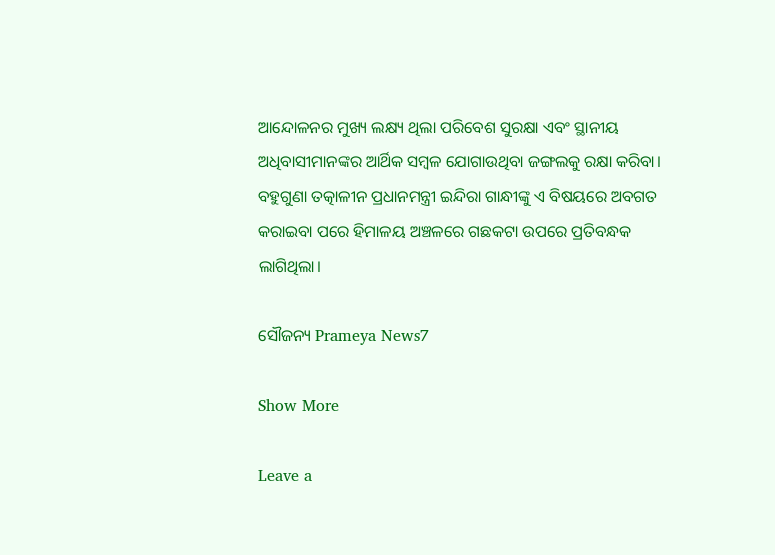ଆନ୍ଦୋଳନର ମୁଖ୍ୟ ଲକ୍ଷ୍ୟ ଥିଲା ପରିବେଶ ସୁରକ୍ଷା ଏବଂ ସ୍ଥାନୀୟ ଅଧିବାସୀମାନଙ୍କର ଆର୍ଥିକ ସମ୍ବଳ ଯୋଗାଉଥିବା ଜଙ୍ଗଲକୁ ରକ୍ଷା କରିବା। ବହୁଗୁଣା ତତ୍କାଳୀନ ପ୍ରଧାନମନ୍ତ୍ରୀ ଇନ୍ଦିରା ଗାନ୍ଧୀଙ୍କୁ ଏ ବିଷୟରେ ଅବଗତ କରାଇବା ପରେ ହିମାଳୟ ଅଞ୍ଚଳରେ ଗଛକଟା ଉପରେ ପ୍ରତିବନ୍ଧକ ଲାଗିଥିଲା।

ସୌଜନ୍ୟ Prameya News7

Show More

Leave a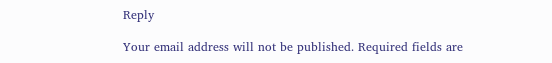Reply

Your email address will not be published. Required fields are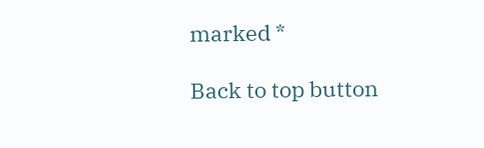marked *

Back to top button